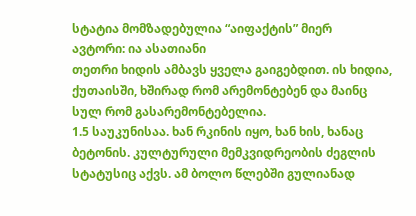სტატია მომზადებულია “აიფაქტის” მიერ
ავტორი: ია ასათიანი
თეთრი ხიდის ამბავს ყველა გაიგებდით. ის ხიდია, ქუთაისში, ხშირად რომ არემონტებენ და მაინც სულ რომ გასარემონტებელია.
1.5 საუკუნისაა. ხან რკინის იყო, ხან ხის, ხანაც ბეტონის. კულტურული მემკვიდრეობის ძეგლის სტატუსიც აქვს. ამ ბოლო წლებში გულიანად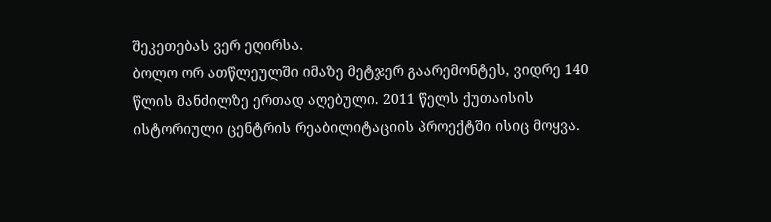შეკეთებას ვერ ეღირსა.
ბოლო ორ ათწლეულში იმაზე მეტჯერ გაარემონტეს, ვიდრე 140 წლის მანძილზე ერთად აღებული. 2011 წელს ქუთაისის ისტორიული ცენტრის რეაბილიტაციის პროექტში ისიც მოყვა.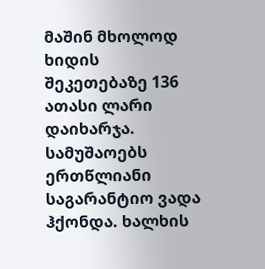მაშინ მხოლოდ ხიდის შეკეთებაზე 136 ათასი ლარი დაიხარჯა. სამუშაოებს ერთწლიანი საგარანტიო ვადა ჰქონდა. ხალხის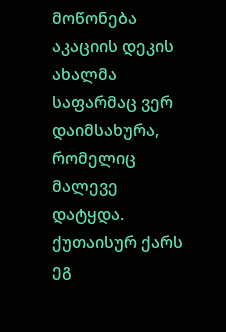მოწონება აკაციის დეკის ახალმა საფარმაც ვერ დაიმსახურა, რომელიც მალევე დატყდა. ქუთაისურ ქარს ეგ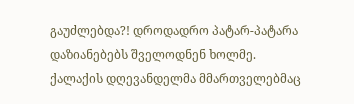გაუძლებდა?! დროდადრო პატარ-პატარა დაზიანებებს შველოდნენ ხოლმე.
ქალაქის დღევანდელმა მმართველებმაც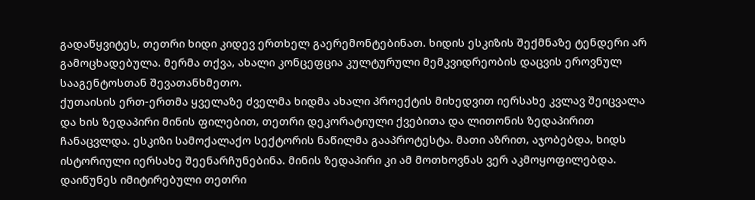გადაწყვიტეს, თეთრი ხიდი კიდევ ერთხელ გაერემონტებინათ. ხიდის ესკიზის შექმნაზე ტენდერი არ გამოცხადებულა. მერმა თქვა, ახალი კონცეფცია კულტურული მემკვიდრეობის დაცვის ეროვნულ სააგენტოსთან შევათანხმეთო.
ქუთაისის ერთ-ერთმა ყველაზე ძველმა ხიდმა ახალი პროექტის მიხედვით იერსახე კვლავ შეიცვალა და ხის ზედაპირი მინის ფილებით, თეთრი დეკორატიული ქვებითა და ლითონის ზედაპირით ჩანაცვლდა. ესკიზი სამოქალაქო სექტორის ნაწილმა გააპროტესტა. მათი აზრით, აჯობებდა, ხიდს ისტორიული იერსახე შეენარჩუნებინა. მინის ზედაპირი კი ამ მოთხოვნას ვერ აკმოყოფილებდა. დაიწუნეს იმიტირებული თეთრი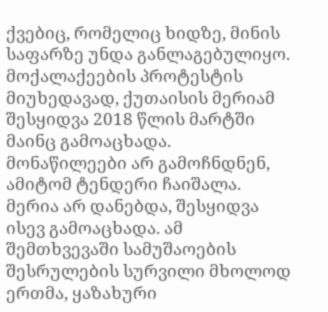ქვებიც, რომელიც ხიდზე, მინის საფარზე უნდა განლაგებულიყო. მოქალაქეების პროტესტის მიუხედავად, ქუთაისის მერიამ შესყიდვა 2018 წლის მარტში მაინც გამოაცხადა. მონაწილეები არ გამოჩნდნენ, ამიტომ ტენდერი ჩაიშალა.
მერია არ დანებდა, შესყიდვა ისევ გამოაცხადა. ამ შემთხვევაში სამუშაოების შესრულების სურვილი მხოლოდ ერთმა, ყაზახური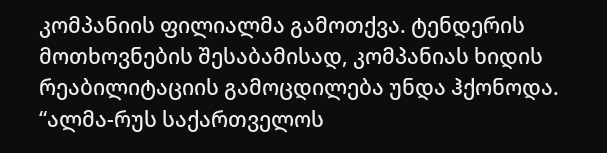კომპანიის ფილიალმა გამოთქვა. ტენდერის მოთხოვნების შესაბამისად, კომპანიას ხიდის რეაბილიტაციის გამოცდილება უნდა ჰქონოდა. “ალმა-რუს საქართველოს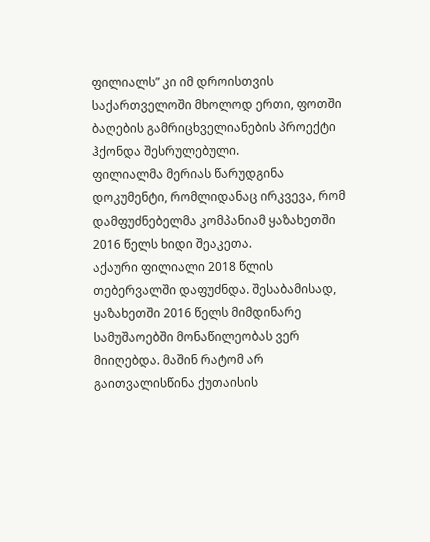ფილიალს” კი იმ დროისთვის საქართველოში მხოლოდ ერთი, ფოთში ბაღების გამრიცხველიანების პროექტი ჰქონდა შესრულებული.
ფილიალმა მერიას წარუდგინა დოკუმენტი, რომლიდანაც ირკვევა, რომ დამფუძნებელმა კომპანიამ ყაზახეთში 2016 წელს ხიდი შეაკეთა.
აქაური ფილიალი 2018 წლის თებერვალში დაფუძნდა. შესაბამისად, ყაზახეთში 2016 წელს მიმდინარე სამუშაოებში მონაწილეობას ვერ მიიღებდა. მაშინ რატომ არ გაითვალისწინა ქუთაისის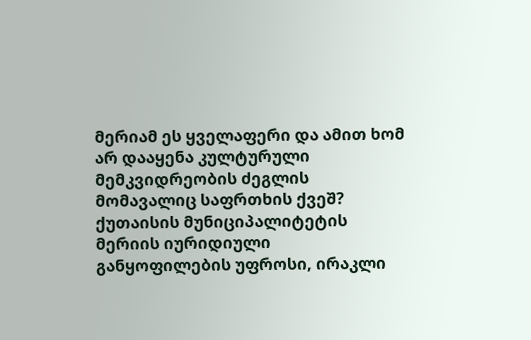მერიამ ეს ყველაფერი და ამით ხომ არ დააყენა კულტურული მემკვიდრეობის ძეგლის მომავალიც საფრთხის ქვეშ?
ქუთაისის მუნიციპალიტეტის მერიის იურიდიული განყოფილების უფროსი, ირაკლი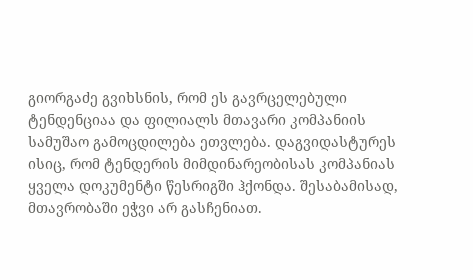გიორგაძე გვიხსნის, რომ ეს გავრცელებული ტენდენციაა და ფილიალს მთავარი კომპანიის სამუშაო გამოცდილება ეთვლება. დაგვიდასტურეს ისიც, რომ ტენდერის მიმდინარეობისას კომპანიას ყველა დოკუმენტი წესრიგში ჰქონდა. შესაბამისად, მთავრობაში ეჭვი არ გასჩენიათ.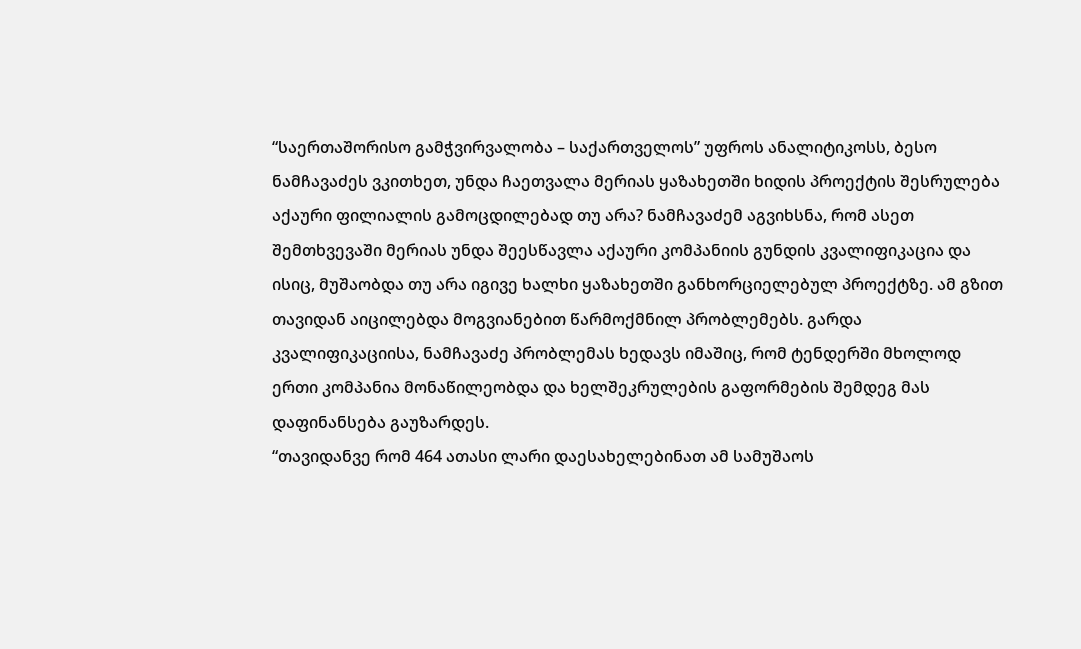“საერთაშორისო გამჭვირვალობა – საქართველოს” უფროს ანალიტიკოსს, ბესო ნამჩავაძეს ვკითხეთ, უნდა ჩაეთვალა მერიას ყაზახეთში ხიდის პროექტის შესრულება აქაური ფილიალის გამოცდილებად თუ არა? ნამჩავაძემ აგვიხსნა, რომ ასეთ შემთხვევაში მერიას უნდა შეესწავლა აქაური კომპანიის გუნდის კვალიფიკაცია და ისიც, მუშაობდა თუ არა იგივე ხალხი ყაზახეთში განხორციელებულ პროექტზე. ამ გზით თავიდან აიცილებდა მოგვიანებით წარმოქმნილ პრობლემებს. გარდა კვალიფიკაციისა, ნამჩავაძე პრობლემას ხედავს იმაშიც, რომ ტენდერში მხოლოდ ერთი კომპანია მონაწილეობდა და ხელშეკრულების გაფორმების შემდეგ მას დაფინანსება გაუზარდეს.
“თავიდანვე რომ 464 ათასი ლარი დაესახელებინათ ამ სამუშაოს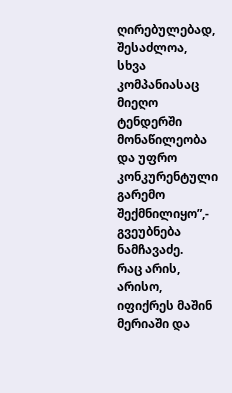ღირებულებად, შესაძლოა, სხვა კომპანიასაც მიეღო ტენდერში მონაწილეობა და უფრო კონკურენტული გარემო შექმნილიყო”,- გვეუბნება ნამჩავაძე.
რაც არის, არისო, იფიქრეს მაშინ მერიაში და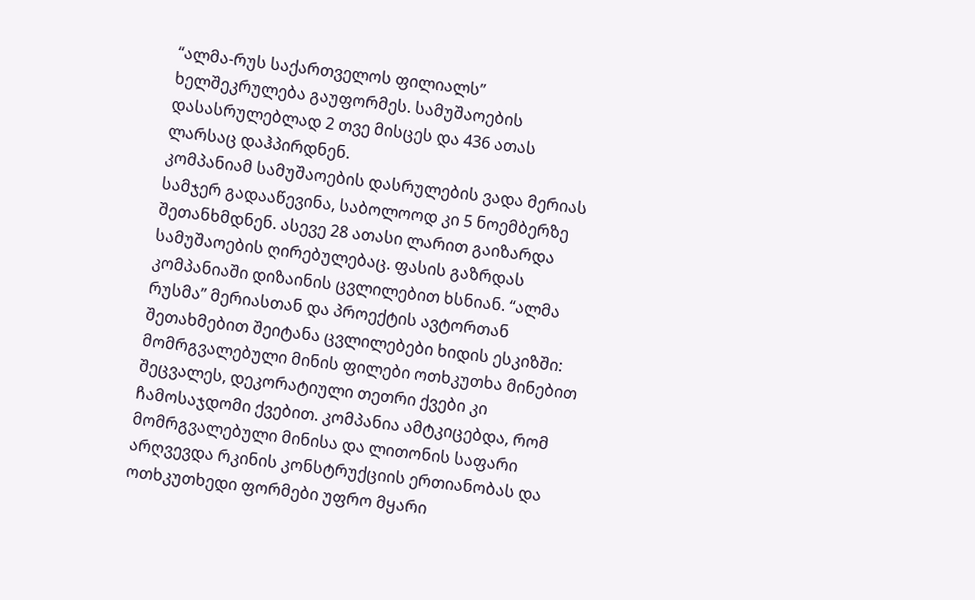“ალმა-რუს საქართველოს ფილიალს” ხელშეკრულება გაუფორმეს. სამუშაოების დასასრულებლად 2 თვე მისცეს და 436 ათას ლარსაც დაჰპირდნენ.
კომპანიამ სამუშაოების დასრულების ვადა მერიას სამჯერ გადააწევინა, საბოლოოდ კი 5 ნოემბერზე შეთანხმდნენ. ასევე 28 ათასი ლარით გაიზარდა სამუშაოების ღირებულებაც. ფასის გაზრდას კომპანიაში დიზაინის ცვლილებით ხსნიან. “ალმა რუსმა” მერიასთან და პროექტის ავტორთან შეთახმებით შეიტანა ცვლილებები ხიდის ესკიზში: მომრგვალებული მინის ფილები ოთხკუთხა მინებით შეცვალეს, დეკორატიული თეთრი ქვები კი ჩამოსაჯდომი ქვებით. კომპანია ამტკიცებდა, რომ მომრგვალებული მინისა და ლითონის საფარი არღვევდა რკინის კონსტრუქციის ერთიანობას და ოთხკუთხედი ფორმები უფრო მყარი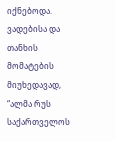იქნებოდა.
ვადებისა და თანხის მომატების მიუხედავად, “ალმა რუს საქართველოს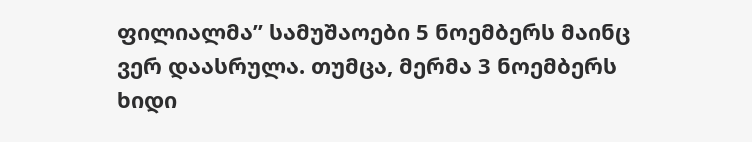ფილიალმა” სამუშაოები 5 ნოემბერს მაინც ვერ დაასრულა. თუმცა, მერმა 3 ნოემბერს ხიდი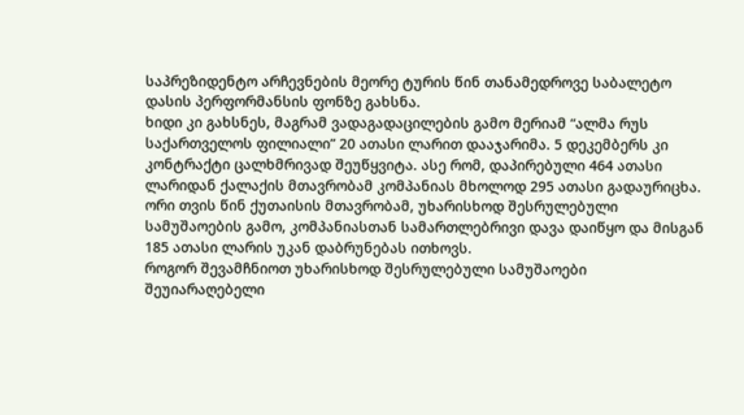საპრეზიდენტო არჩევნების მეორე ტურის წინ თანამედროვე საბალეტო დასის პერფორმანსის ფონზე გახსნა.
ხიდი კი გახსნეს, მაგრამ ვადაგადაცილების გამო მერიამ “ალმა რუს საქართველოს ფილიალი” 20 ათასი ლარით დააჯარიმა. 5 დეკემბერს კი კონტრაქტი ცალხმრივად შეუწყვიტა. ასე რომ, დაპირებული 464 ათასი ლარიდან ქალაქის მთავრობამ კომპანიას მხოლოდ 295 ათასი გადაურიცხა.
ორი თვის წინ ქუთაისის მთავრობამ, უხარისხოდ შესრულებული სამუშაოების გამო, კომპანიასთან სამართლებრივი დავა დაიწყო და მისგან 185 ათასი ლარის უკან დაბრუნებას ითხოვს.
როგორ შევამჩნიოთ უხარისხოდ შესრულებული სამუშაოები შეუიარაღებელი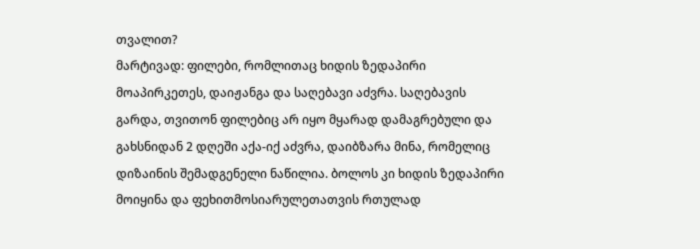თვალით?
მარტივად: ფილები, რომლითაც ხიდის ზედაპირი მოაპირკეთეს, დაიჟანგა და საღებავი აძვრა. საღებავის გარდა, თვითონ ფილებიც არ იყო მყარად დამაგრებული და გახსნიდან 2 დღეში აქა-იქ აძვრა, დაიბზარა მინა, რომელიც დიზაინის შემადგენელი ნაწილია. ბოლოს კი ხიდის ზედაპირი მოიყინა და ფეხითმოსიარულეთათვის რთულად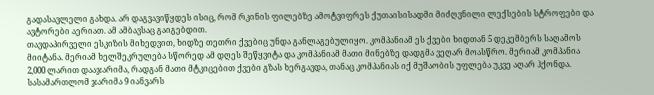გადასავლელი გახდა. არ დაგვავიწყდეს ისიც, რომ რკინის ფილებზე ამოტვიფრეს ქუთაისისადმი მიძღვნილი ლექსების სტროფები და ავტორები აერიათ. ამ ამბავსაც გაიგებდით.
თავდაპირველი ესკიზის მიხედვით, ხიდზე თეთრი ქვებიც უნდა განლაგებულიყო. კომპანიამ ეს ქვები ხიდთან 5 დეკემბერს საღამოს მიიტანა. მერიამ ხელშეკრულება სწორედ ამ დღეს შეწყვიტა და კომპანიამ მათი მინებზე დადგმა ვეღარ მოასწრო. მერიამ კომპანია 2,000 ლარით დააჯარიმა, რადგან მათი მტკიცებით ქვები გზას ხერგავდა, თანაც კომპანიას იქ მუშაობის უფლება უკვე აღარ ჰქონდა. სასამართლომ ჯარიმა 9 იანვარს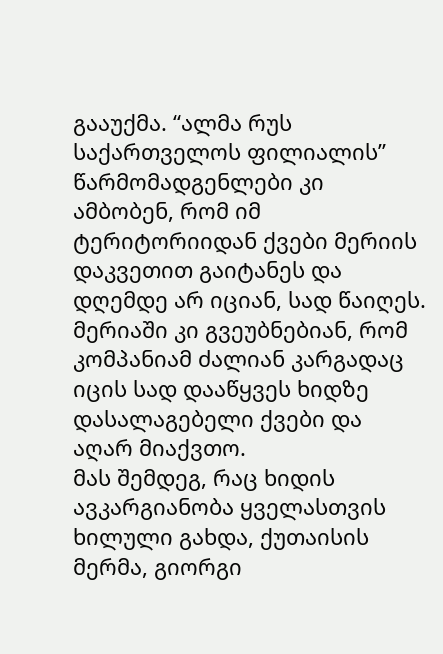გააუქმა. “ალმა რუს საქართველოს ფილიალის” წარმომადგენლები კი ამბობენ, რომ იმ ტერიტორიიდან ქვები მერიის დაკვეთით გაიტანეს და დღემდე არ იციან, სად წაიღეს. მერიაში კი გვეუბნებიან, რომ კომპანიამ ძალიან კარგადაც იცის სად დააწყვეს ხიდზე დასალაგებელი ქვები და აღარ მიაქვთო.
მას შემდეგ, რაც ხიდის ავკარგიანობა ყველასთვის ხილული გახდა, ქუთაისის მერმა, გიორგი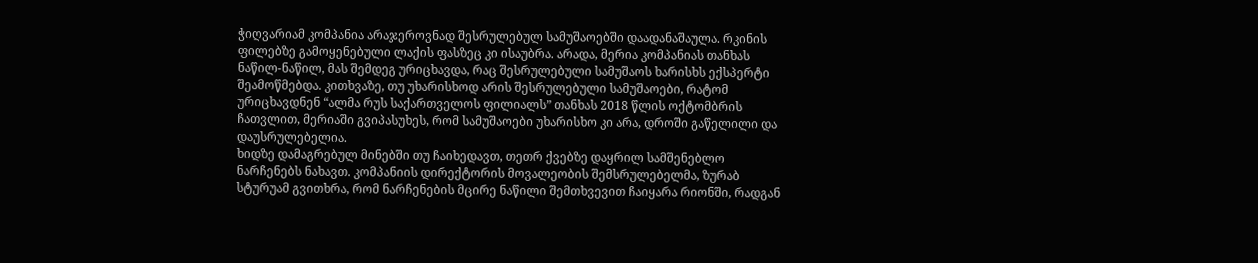ჭიღვარიამ კომპანია არაჯეროვნად შესრულებულ სამუშაოებში დაადანაშაულა. რკინის ფილებზე გამოყენებული ლაქის ფასზეც კი ისაუბრა. არადა, მერია კომპანიას თანხას ნაწილ-ნაწილ, მას შემდეგ ურიცხავდა, რაც შესრულებული სამუშაოს ხარისხს ექსპერტი შეამოწმებდა. კითხვაზე, თუ უხარისხოდ არის შესრულებული სამუშაოები, რატომ ურიცხავდნენ “ალმა რუს საქართველოს ფილიალს” თანხას 2018 წლის ოქტომბრის ჩათვლით, მერიაში გვიპასუხეს, რომ სამუშაოები უხარისხო კი არა, დროში გაწელილი და დაუსრულებელია.
ხიდზე დამაგრებულ მინებში თუ ჩაიხედავთ, თეთრ ქვებზე დაყრილ სამშენებლო ნარჩენებს ნახავთ. კომპანიის დირექტორის მოვალეობის შემსრულებელმა, ზურაბ სტურუამ გვითხრა, რომ ნარჩენების მცირე ნაწილი შემთხვევით ჩაიყარა რიონში, რადგან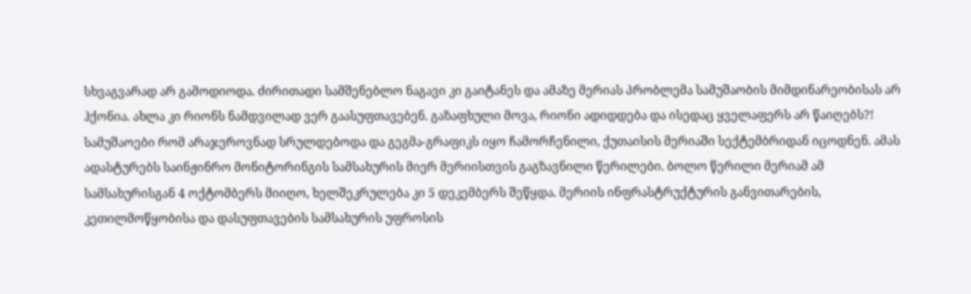სხვაგვარად არ გამოდიოდა. ძირითადი სამშენებლო ნაგავი კი გაიტანეს და ამაზე მერიას პრობლემა სამუშაობის მიმდინარეობისას არ ჰქონია. ახლა კი რიონს ნამდვილად ვერ გაასუფთავებენ. გაზაფხული მოვა, რიონი ადიდდება და ისედაც ყველაფერს არ წაიღებს?!
სამუშაოები რომ არაჯეროვნად სრულდებოდა და გეგმა-გრაფიკს იყო ჩამორჩენილი, ქუთაისის მერიაში სექტემბრიდან იცოდნენ. ამას ადასტურებს საინჟინრო მონიტორინგის სამსახურის მიერ მერიისთვის გაგზავნილი წერილები. ბოლო წერილი მერიამ ამ სამსახურისგან 4 ოქტომბერს მიიღო, ხელშეკრულება კი 5 დეკემბერს შეწყდა. მერიის ინფრასტრუქტურის განვითარების, კეთილმოწყობისა და დასუფთავების სამსახურის უფროსის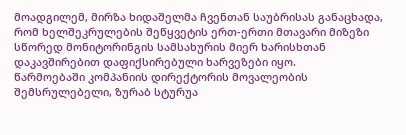მოადგილემ, მირზა ხიდაშელმა ჩვენთან საუბრისას განაცხადა, რომ ხელშეკრულების შეწყვეტის ერთ-ერთი მთავარი მიზეზი სწორედ მონიტორინგის სამსახურის მიერ ხარისხთან დაკავშირებით დაფიქსირებული ხარვეზები იყო.
წარმოებაში კომპანიის დირექტორის მოვალეობის შემსრულებელი, ზურაბ სტურუა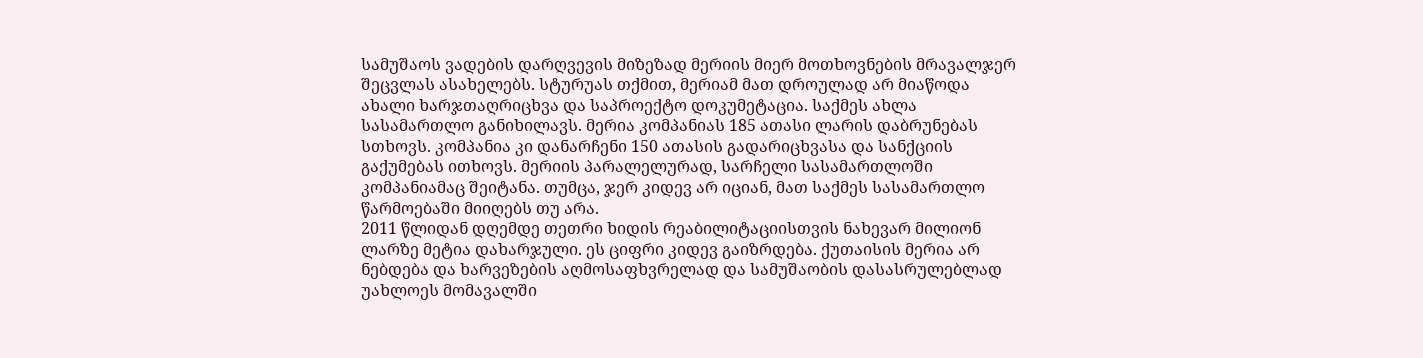სამუშაოს ვადების დარღვევის მიზეზად მერიის მიერ მოთხოვნების მრავალჯერ შეცვლას ასახელებს. სტურუას თქმით, მერიამ მათ დროულად არ მიაწოდა ახალი ხარჯთაღრიცხვა და საპროექტო დოკუმეტაცია. საქმეს ახლა სასამართლო განიხილავს. მერია კომპანიას 185 ათასი ლარის დაბრუნებას სთხოვს. კომპანია კი დანარჩენი 150 ათასის გადარიცხვასა და სანქციის გაქუმებას ითხოვს. მერიის პარალელურად, სარჩელი სასამართლოში კომპანიამაც შეიტანა. თუმცა, ჯერ კიდევ არ იციან, მათ საქმეს სასამართლო წარმოებაში მიიღებს თუ არა.
2011 წლიდან დღემდე თეთრი ხიდის რეაბილიტაციისთვის ნახევარ მილიონ ლარზე მეტია დახარჯული. ეს ციფრი კიდევ გაიზრდება. ქუთაისის მერია არ ნებდება და ხარვეზების აღმოსაფხვრელად და სამუშაობის დასასრულებლად უახლოეს მომავალში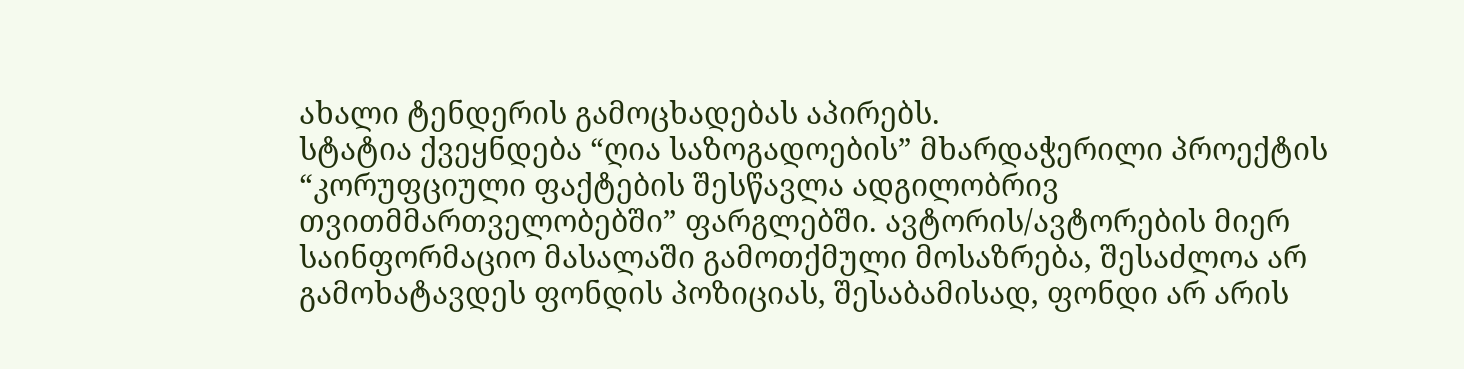ახალი ტენდერის გამოცხადებას აპირებს.
სტატია ქვეყნდება “ღია საზოგადოების” მხარდაჭერილი პროექტის “კორუფციული ფაქტების შესწავლა ადგილობრივ თვითმმართველობებში” ფარგლებში. ავტორის/ავტორების მიერ საინფორმაციო მასალაში გამოთქმული მოსაზრება, შესაძლოა არ გამოხატავდეს ფონდის პოზიციას, შესაბამისად, ფონდი არ არის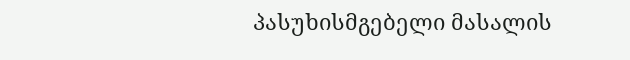პასუხისმგებელი მასალის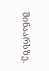შინაარსზე.